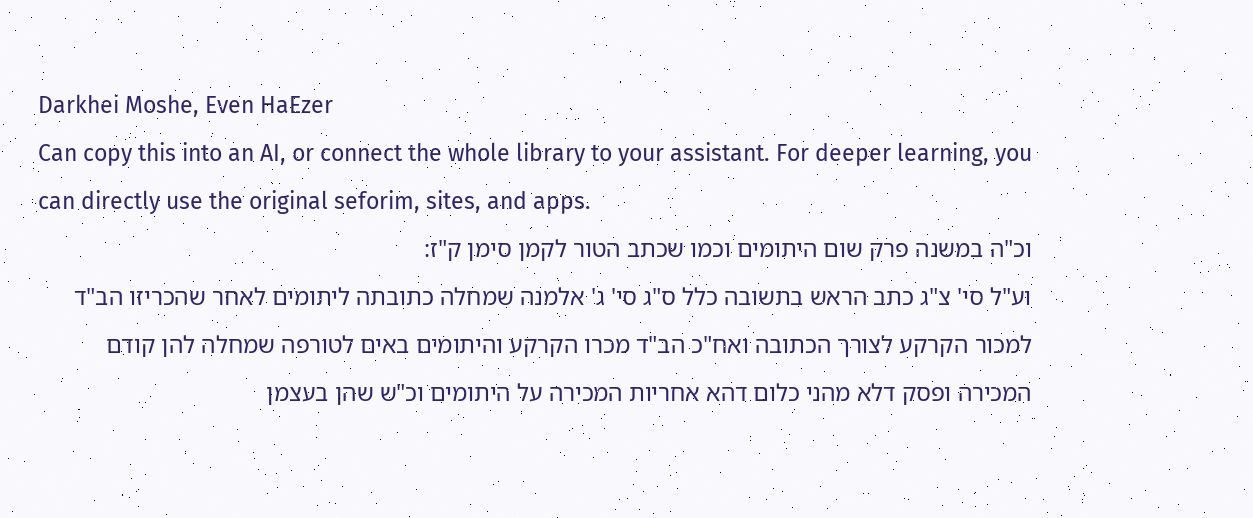Darkhei Moshe, Even HaEzer
Can copy this into an AI, or connect the whole library to your assistant. For deeper learning, you can directly use the original seforim, sites, and apps.
וכ"ה במשנה פרק שום היתומים וכמו שכתב הטור לקמן סימן ק"ז:
וע"ל סי' צ"ג כתב הראש בתשובה כלל ס"ג סי' ג' אלמנה שמחלה כתובתה ליתומים לאחר שהכריזו הב"ד למכור הקרקע לצורך הכתובה ואח"כ הב"ד מכרו הקרקע והיתומים באים לטורפה שמחלה להן קודם המכירה ופסק דלא מהני כלום דהא אחריות המכירה על היתומים וכ"ש שהן בעצמן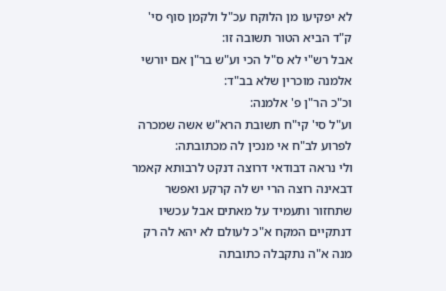לא יפקיעו מן הלוקח עכ"ל ולקמן סוף סי' ק"ד הביא הטור תשובה זו:
אבל רש"י לא ס"ל הכי וע"ש בר"ן אם יורשי אלמנה מוכרין שלא בב"ד:
וכ"כ הר"ן פ' אלמנה:
וע"ל סי' קי"ח תשובת הרא"ש אשה שמכרה לפרוע לב"ח אי מנכין לה מכתובתה:
ולי נראה דבודאי דרוצה דנקט לרבותא קאמר דבאינה רוצה הרי יש לה קרקע ואפשר שתחזור ותעמיד על מאתים אבל עכשיו דנתקיים המקח א"כ לעולם לא יהא לה רק מנה א"ה נתקבלה כתובתה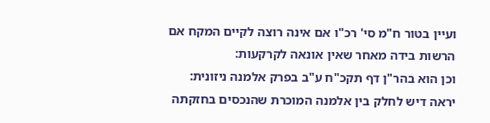ועיין בטור ח"מ סי' רכ"ו אם אינה רוצה לקיים המקח אם הרשות בידה מאחר שאין אונאה לקרקעות:
וכן הוא בהר"ן דף תקכ"ח ע"ב בפרק אלמנה ניזונית:
יראה דיש לחלק בין אלמנה המוכרת שהנכסים בחזקתה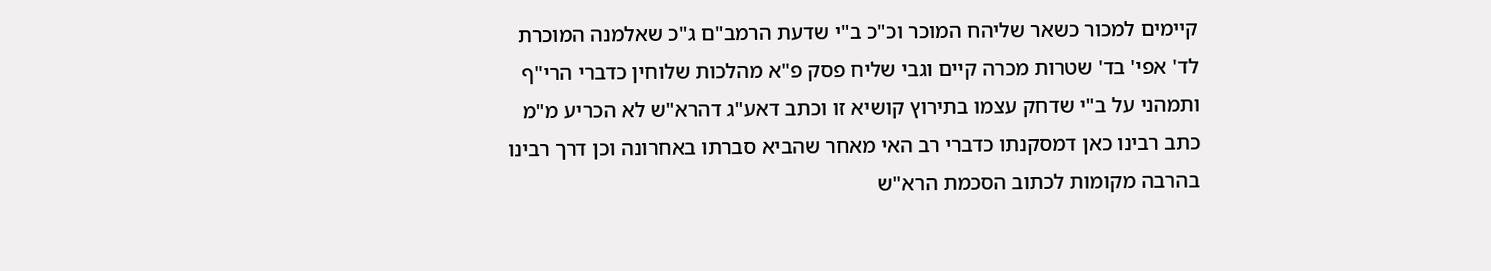קיימים למכור כשאר שליהח המוכר וכ"כ ב"י שדעת הרמב"ם ג"כ שאלמנה המוכרת לד' אפי' בד' שטרות מכרה קיים וגבי שליח פסק פ"א מהלכות שלוחין כדברי הרי"ף ותמהני על ב"י שדחק עצמו בתירוץ קושיא זו וכתב דאע"ג דהרא"ש לא הכריע מ"מ כתב רבינו כאן דמסקנתו כדברי רב האי מאחר שהביא סברתו באחרונה וכן דרך רבינו בהרבה מקומות לכתוב הסכמת הרא"ש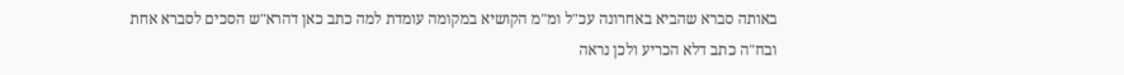באותה סברא שהביא באחרונה עכ"ל ומ"מ הקושיא במקומה עומדת למה כתב כאן דהרא"ש הסכים לסברא אחת ובח"ה כתב דלא הכריע ולכן נראה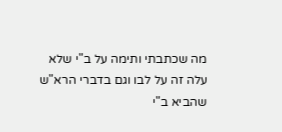מה שכתבתי ותימה על ב"י שלא עלה זה על לבו וגם בדברי הרא"ש שהביא ב"י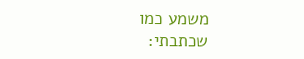משמע כמו שכתבתי: